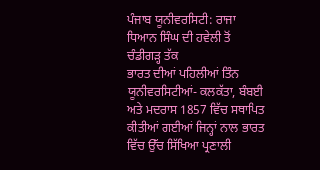ਪੰਜਾਬ ਯੂਨੀਵਰਸਿਟੀ: ਰਾਜਾ ਧਿਆਨ ਸਿੰਘ ਦੀ ਹਵੇਲੀ ਤੋਂ ਚੰਡੀਗੜ੍ਹ ਤੱਕ
ਭਾਰਤ ਦੀਆਂ ਪਹਿਲੀਆਂ ਤਿੰਨ ਯੂਨੀਵਰਸਿਟੀਆਂ- ਕਲਕੱਤਾ, ਬੰਬਈ ਅਤੇ ਮਦਰਾਸ 1857 ਵਿੱਚ ਸਥਾਪਿਤ ਕੀਤੀਆਂ ਗਈਆਂ ਜਿਨ੍ਹਾਂ ਨਾਲ ਭਾਰਤ ਵਿੱਚ ਉੱਚ ਸਿੱਖਿਆ ਪ੍ਰਣਾਲੀ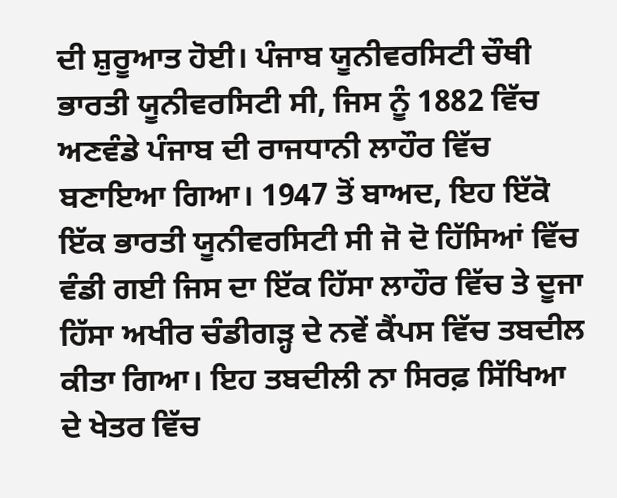ਦੀ ਸ਼ੁਰੂਆਤ ਹੋਈ। ਪੰਜਾਬ ਯੂਨੀਵਰਸਿਟੀ ਚੌਥੀ ਭਾਰਤੀ ਯੂਨੀਵਰਸਿਟੀ ਸੀ, ਜਿਸ ਨੂੰ 1882 ਵਿੱਚ ਅਣਵੰਡੇ ਪੰਜਾਬ ਦੀ ਰਾਜਧਾਨੀ ਲਾਹੌਰ ਵਿੱਚ ਬਣਾਇਆ ਗਿਆ। 1947 ਤੋਂ ਬਾਅਦ, ਇਹ ਇੱਕੋ ਇੱਕ ਭਾਰਤੀ ਯੂਨੀਵਰਸਿਟੀ ਸੀ ਜੋ ਦੋ ਹਿੱਸਿਆਂ ਵਿੱਚ ਵੰਡੀ ਗਈ ਜਿਸ ਦਾ ਇੱਕ ਹਿੱਸਾ ਲਾਹੌਰ ਵਿੱਚ ਤੇ ਦੂਜਾ ਹਿੱਸਾ ਅਖੀਰ ਚੰਡੀਗੜ੍ਹ ਦੇ ਨਵੇਂ ਕੈਂਪਸ ਵਿੱਚ ਤਬਦੀਲ ਕੀਤਾ ਗਿਆ। ਇਹ ਤਬਦੀਲੀ ਨਾ ਸਿਰਫ਼ ਸਿੱਖਿਆ ਦੇ ਖੇਤਰ ਵਿੱਚ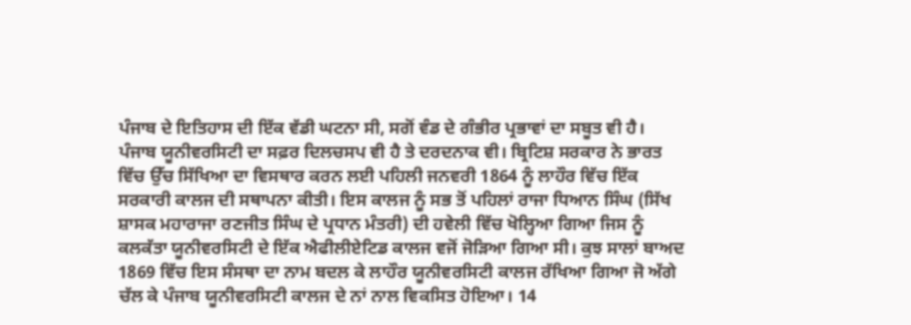ਪੰਜਾਬ ਦੇ ਇਤਿਹਾਸ ਦੀ ਇੱਕ ਵੱਡੀ ਘਟਨਾ ਸੀ, ਸਗੋਂ ਵੰਡ ਦੇ ਗੰਭੀਰ ਪ੍ਰਭਾਵਾਂ ਦਾ ਸਬੂਤ ਵੀ ਹੈ।
ਪੰਜਾਬ ਯੂਨੀਵਰਸਿਟੀ ਦਾ ਸਫ਼ਰ ਦਿਲਚਸਪ ਵੀ ਹੈ ਤੇ ਦਰਦਨਾਕ ਵੀ। ਬ੍ਰਿਟਿਸ਼ ਸਰਕਾਰ ਨੇ ਭਾਰਤ ਵਿੱਚ ਉੱਚ ਸਿੱਖਿਆ ਦਾ ਵਿਸਥਾਰ ਕਰਨ ਲਈ ਪਹਿਲੀ ਜਨਵਰੀ 1864 ਨੂੰ ਲਾਹੌਰ ਵਿੱਚ ਇੱਕ ਸਰਕਾਰੀ ਕਾਲਜ ਦੀ ਸਥਾਪਨਾ ਕੀਤੀ। ਇਸ ਕਾਲਜ ਨੂੰ ਸਭ ਤੋਂ ਪਹਿਲਾਂ ਰਾਜਾ ਧਿਆਨ ਸਿੰਘ (ਸਿੱਖ ਸ਼ਾਸਕ ਮਹਾਰਾਜਾ ਰਣਜੀਤ ਸਿੰਘ ਦੇ ਪ੍ਰਧਾਨ ਮੰਤਰੀ) ਦੀ ਹਵੇਲੀ ਵਿੱਚ ਖੋਲ੍ਹਿਆ ਗਿਆ ਜਿਸ ਨੂੰ ਕਲਕੱਤਾ ਯੂਨੀਵਰਸਿਟੀ ਦੇ ਇੱਕ ਐਫੀਲੀਏਟਿਡ ਕਾਲਜ ਵਜੋਂ ਜੋੜਿਆ ਗਿਆ ਸੀ। ਕੁਝ ਸਾਲਾਂ ਬਾਅਦ 1869 ਵਿੱਚ ਇਸ ਸੰਸਥਾ ਦਾ ਨਾਮ ਬਦਲ ਕੇ ਲਾਹੌਰ ਯੂਨੀਵਰਸਿਟੀ ਕਾਲਜ ਰੱਖਿਆ ਗਿਆ ਜੋ ਅੱਗੇ ਚੱਲ ਕੇ ਪੰਜਾਬ ਯੂਨੀਵਰਸਿਟੀ ਕਾਲਜ ਦੇ ਨਾਂ ਨਾਲ ਵਿਕਸਿਤ ਹੋਇਆ। 14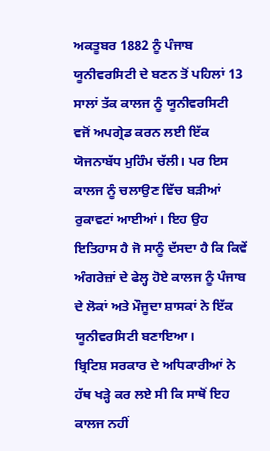ਅਕਤੂਬਰ 1882 ਨੂੰ ਪੰਜਾਬ ਯੂਨੀਵਰਸਿਟੀ ਦੇ ਬਣਨ ਤੋਂ ਪਹਿਲਾਂ 13 ਸਾਲਾਂ ਤੱਕ ਕਾਲਜ ਨੂੰ ਯੂਨੀਵਰਸਿਟੀ ਵਜੋਂ ਅਪਗ੍ਰੇਡ ਕਰਨ ਲਈ ਇੱਕ ਯੋਜਨਾਬੱਧ ਮੁਹਿੰਮ ਚੱਲੀ। ਪਰ ਇਸ ਕਾਲਜ ਨੂੰ ਚਲਾਉਣ ਵਿੱਚ ਬੜੀਆਂ ਰੁਕਾਵਟਾਂ ਆਈਆਂ। ਇਹ ਉਹ ਇਤਿਹਾਸ ਹੈ ਜੋ ਸਾਨੂੰ ਦੱਸਦਾ ਹੈ ਕਿ ਕਿਵੇਂ ਅੰਗਰੇਜ਼ਾਂ ਦੇ ਫੇਲ੍ਹ ਹੋਏ ਕਾਲਜ ਨੂੰ ਪੰਜਾਬ ਦੇ ਲੋਕਾਂ ਅਤੇ ਮੌਜੂਦਾ ਸ਼ਾਸਕਾਂ ਨੇ ਇੱਕ ਯੂਨੀਵਰਸਿਟੀ ਬਣਾਇਆ।
ਬ੍ਰਿਟਿਸ਼ ਸਰਕਾਰ ਦੇ ਅਧਿਕਾਰੀਆਂ ਨੇ ਹੱਥ ਖੜ੍ਹੇ ਕਰ ਲਏ ਸੀ ਕਿ ਸਾਥੋਂ ਇਹ ਕਾਲਜ ਨਹੀਂ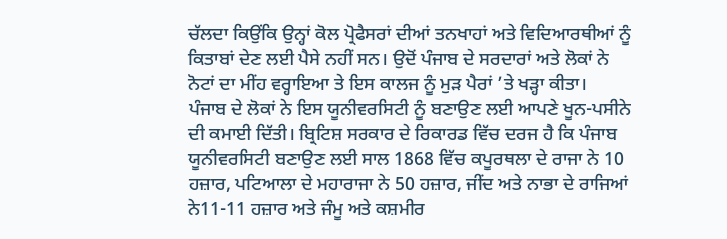ਚੱਲਦਾ ਕਿਉਂਕਿ ਉਨ੍ਹਾਂ ਕੋਲ ਪ੍ਰੋਫੈਸਰਾਂ ਦੀਆਂ ਤਨਖਾਹਾਂ ਅਤੇ ਵਿਦਿਆਰਥੀਆਂ ਨੂੰ ਕਿਤਾਬਾਂ ਦੇਣ ਲਈ ਪੈਸੇ ਨਹੀਂ ਸਨ। ਉਦੋਂ ਪੰਜਾਬ ਦੇ ਸਰਦਾਰਾਂ ਅਤੇ ਲੋਕਾਂ ਨੇ ਨੋਟਾਂ ਦਾ ਮੀਂਹ ਵਰ੍ਹਾਇਆ ਤੇ ਇਸ ਕਾਲਜ ਨੂੰ ਮੁੜ ਪੈਰਾਂ ’ਤੇ ਖੜ੍ਹਾ ਕੀਤਾ।
ਪੰਜਾਬ ਦੇ ਲੋਕਾਂ ਨੇ ਇਸ ਯੂਨੀਵਰਸਿਟੀ ਨੂੰ ਬਣਾਉਣ ਲਈ ਆਪਣੇ ਖੂਨ-ਪਸੀਨੇ ਦੀ ਕਮਾਈ ਦਿੱਤੀ। ਬ੍ਰਿਟਿਸ਼ ਸਰਕਾਰ ਦੇ ਰਿਕਾਰਡ ਵਿੱਚ ਦਰਜ ਹੈ ਕਿ ਪੰਜਾਬ ਯੂਨੀਵਰਸਿਟੀ ਬਣਾਉਣ ਲਈ ਸਾਲ 1868 ਵਿੱਚ ਕਪੂਰਥਲਾ ਦੇ ਰਾਜਾ ਨੇ 10 ਹਜ਼ਾਰ, ਪਟਿਆਲਾ ਦੇ ਮਹਾਰਾਜਾ ਨੇ 50 ਹਜ਼ਾਰ, ਜੀਂਦ ਅਤੇ ਨਾਭਾ ਦੇ ਰਾਜਿਆਂ ਨੇ11-11 ਹਜ਼ਾਰ ਅਤੇ ਜੰਮੂ ਅਤੇ ਕਸ਼ਮੀਰ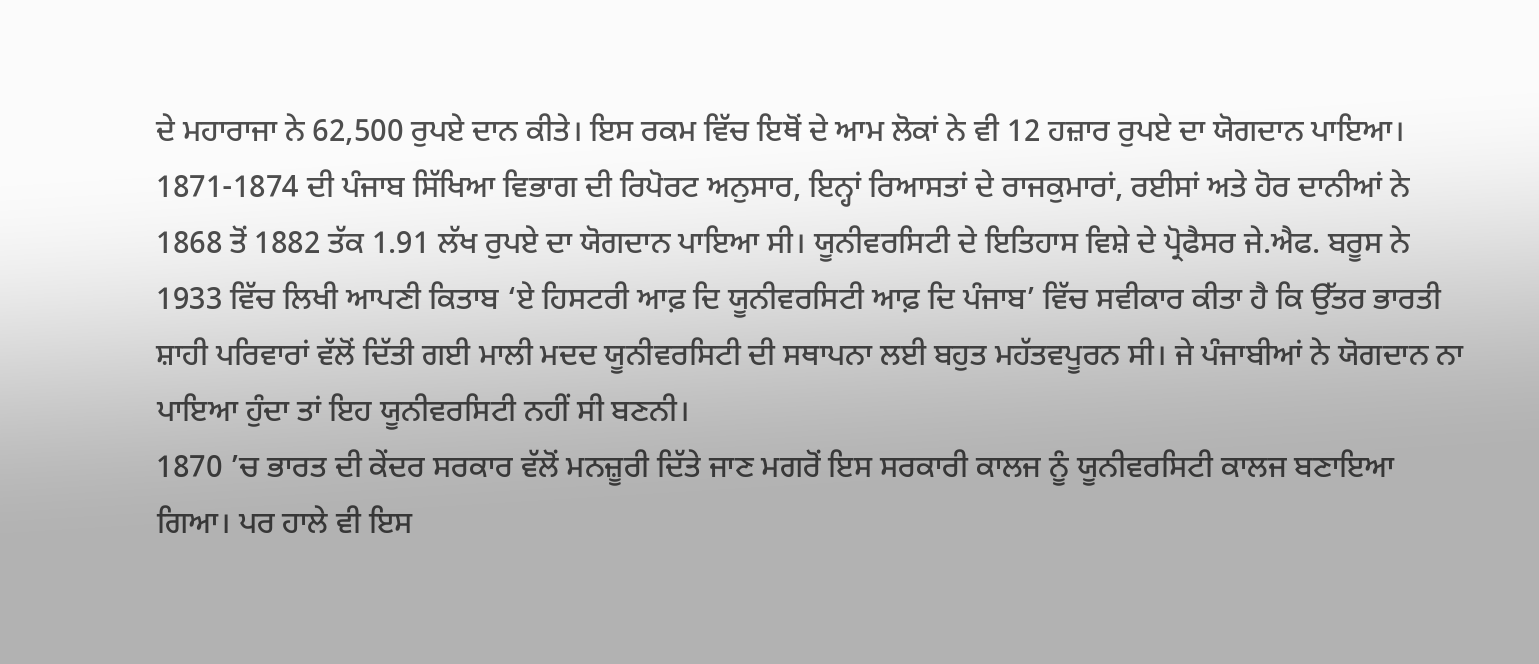ਦੇ ਮਹਾਰਾਜਾ ਨੇ 62,500 ਰੁਪਏ ਦਾਨ ਕੀਤੇ। ਇਸ ਰਕਮ ਵਿੱਚ ਇਥੋਂ ਦੇ ਆਮ ਲੋਕਾਂ ਨੇ ਵੀ 12 ਹਜ਼ਾਰ ਰੁਪਏ ਦਾ ਯੋਗਦਾਨ ਪਾਇਆ। 1871-1874 ਦੀ ਪੰਜਾਬ ਸਿੱਖਿਆ ਵਿਭਾਗ ਦੀ ਰਿਪੋਰਟ ਅਨੁਸਾਰ, ਇਨ੍ਹਾਂ ਰਿਆਸਤਾਂ ਦੇ ਰਾਜਕੁਮਾਰਾਂ, ਰਈਸਾਂ ਅਤੇ ਹੋਰ ਦਾਨੀਆਂ ਨੇ 1868 ਤੋਂ 1882 ਤੱਕ 1.91 ਲੱਖ ਰੁਪਏ ਦਾ ਯੋਗਦਾਨ ਪਾਇਆ ਸੀ। ਯੂਨੀਵਰਸਿਟੀ ਦੇ ਇਤਿਹਾਸ ਵਿਸ਼ੇ ਦੇ ਪ੍ਰੋਫੈਸਰ ਜੇ.ਐਫ. ਬਰੂਸ ਨੇ 1933 ਵਿੱਚ ਲਿਖੀ ਆਪਣੀ ਕਿਤਾਬ ‘ਏ ਹਿਸਟਰੀ ਆਫ਼ ਦਿ ਯੂਨੀਵਰਸਿਟੀ ਆਫ਼ ਦਿ ਪੰਜਾਬ’ ਵਿੱਚ ਸਵੀਕਾਰ ਕੀਤਾ ਹੈ ਕਿ ਉੱਤਰ ਭਾਰਤੀ ਸ਼ਾਹੀ ਪਰਿਵਾਰਾਂ ਵੱਲੋਂ ਦਿੱਤੀ ਗਈ ਮਾਲੀ ਮਦਦ ਯੂਨੀਵਰਸਿਟੀ ਦੀ ਸਥਾਪਨਾ ਲਈ ਬਹੁਤ ਮਹੱਤਵਪੂਰਨ ਸੀ। ਜੇ ਪੰਜਾਬੀਆਂ ਨੇ ਯੋਗਦਾਨ ਨਾ ਪਾਇਆ ਹੁੰਦਾ ਤਾਂ ਇਹ ਯੂਨੀਵਰਸਿਟੀ ਨਹੀਂ ਸੀ ਬਣਨੀ।
1870 ’ਚ ਭਾਰਤ ਦੀ ਕੇਂਦਰ ਸਰਕਾਰ ਵੱਲੋਂ ਮਨਜ਼ੂਰੀ ਦਿੱਤੇ ਜਾਣ ਮਗਰੋਂ ਇਸ ਸਰਕਾਰੀ ਕਾਲਜ ਨੂੰ ਯੂਨੀਵਰਸਿਟੀ ਕਾਲਜ ਬਣਾਇਆ ਗਿਆ। ਪਰ ਹਾਲੇ ਵੀ ਇਸ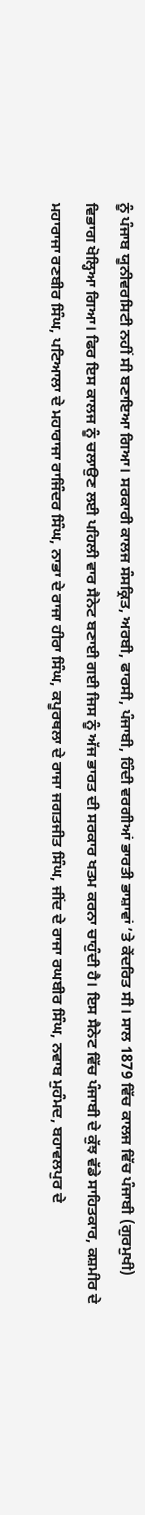ਨੂੰ ਪੰਜਾਬ ਯੂਨੀਵਰਸਿਟੀ ਨਹੀਂ ਸੀ ਬਣਾਇਆ ਗਿਆ। ਸਰਕਾਰੀ ਕਾਲਜ ਸੰਸਕ੍ਰਿਤ, ਅਰਬੀ, ਫਾਰਸੀ, ਪੰਜਾਬੀ, ਹਿੰਦੀ ਵਰਗੀਆਂ ਭਾਰਤੀ ਭਾਸ਼ਾਵਾਂ ’ਤੇ ਕੇਂਦਰਿਤ ਸੀ। ਸਾਲ 1879 ਵਿੱਚ ਕਾਲਜ ਵਿੱਚ ਪੰਜਾਬੀ (ਗੁਰਮੁਖੀ) ਵਿਭਾਗ ਖੋਲ੍ਹਿਆ ਗਿਆ। ਫਿਰ ਇਸ ਕਾਲਜ ਨੂੰ ਚਲਾਉਣ ਲਈ ਪਹਿਲੀ ਵਾਰ ਸੈਨੇਟ ਬਣਾਈ ਗਈ ਜਿਸ ਨੂੰ ਅੱਜ ਭਾਰਤ ਦੀ ਸਰਕਾਰ ਖਤਮ ਕਰਨਾ ਚਾਹੁੰਦੀ ਹੈ। ਇਸ ਸੈਨੇਟ ਵਿੱਚ ਪੰਜਾਬੀ ਦੇ ਕੁੱਝ ਵੱਡੇ ਸਾਹਿਤਕਾਰ, ਕਸ਼ਮੀਰ ਦੇ ਮਹਾਰਾਜਾ ਰਣਬੀਰ ਸਿੰਘ, ਪਟਿਆਲਾ ਦੇ ਮਹਾਰਾਜਾ ਰਾਜਿੰਦਰ ਸਿੰਘ, ਨਾਭਾ ਦੇ ਰਾਜਾ ਹੀਰਾ ਸਿੰਘ, ਕਪੂਰਥਲਾ ਦੇ ਰਾਜਾ ਜਗਤਜੀਤ ਸਿੰਘ, ਜੀਂਦ ਦੇ ਰਾਜਾ ਰਘਬੀਰ ਸਿੰਘ, ਨਵਾਬ ਮੁਹੰਮਦ, ਬਹਾਵਲਪੁਰ ਦੇ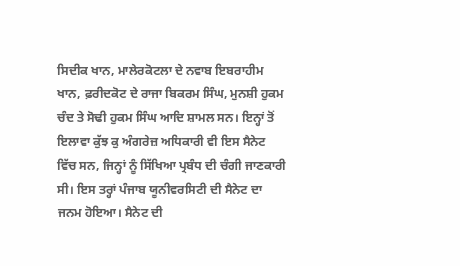ਸਿਦੀਕ ਖਾਨ, ਮਾਲੇਰਕੋਟਲਾ ਦੇ ਨਵਾਬ ਇਬਰਾਹੀਮ ਖਾਨ, ਫ਼ਰੀਦਕੋਟ ਦੇ ਰਾਜਾ ਬਿਕਰਮ ਸਿੰਘ, ਮੁਨਸ਼ੀ ਹੁਕਮ ਚੰਦ ਤੇ ਸੋਢੀ ਹੁਕਮ ਸਿੰਘ ਆਦਿ ਸ਼ਾਮਲ ਸਨ। ਇਨ੍ਹਾਂ ਤੋਂ ਇਲਾਵਾ ਕੁੱਝ ਕੁ ਅੰਗਰੇਜ਼ ਅਧਿਕਾਰੀ ਵੀ ਇਸ ਸੈਨੇਟ ਵਿੱਚ ਸਨ, ਜਿਨ੍ਹਾਂ ਨੂੰ ਸਿੱਖਿਆ ਪ੍ਰਬੰਧ ਦੀ ਚੰਗੀ ਜਾਣਕਾਰੀ ਸੀ। ਇਸ ਤਰ੍ਹਾਂ ਪੰਜਾਬ ਯੂਨੀਵਰਸਿਟੀ ਦੀ ਸੈਨੇਟ ਦਾ ਜਨਮ ਹੋਇਆ। ਸੈਨੇਟ ਦੀ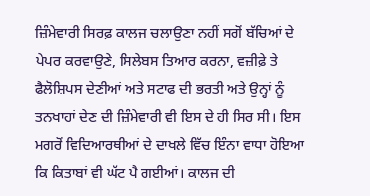ਜ਼ਿੰਮੇਵਾਰੀ ਸਿਰਫ਼ ਕਾਲਜ ਚਲਾਉਣਾ ਨਹੀਂ ਸਗੋਂ ਬੱਚਿਆਂ ਦੇ ਪੇਪਰ ਕਰਵਾਉਣੇ, ਸਿਲੇਬਸ ਤਿਆਰ ਕਰਨਾ, ਵਜ਼ੀਫ਼ੇ ਤੇ ਫੈਲੋਸ਼ਿਪਸ ਦੇਣੀਆਂ ਅਤੇ ਸਟਾਫ ਦੀ ਭਰਤੀ ਅਤੇ ਉਨ੍ਹਾਂ ਨੂੰ ਤਨਖਾਹਾਂ ਦੇਣ ਦੀ ਜ਼ਿੰਮੇਵਾਰੀ ਵੀ ਇਸ ਦੇ ਹੀ ਸਿਰ ਸੀ। ਇਸ ਮਗਰੋਂ ਵਿਦਿਆਰਥੀਆਂ ਦੇ ਦਾਖਲੇ ਵਿੱਚ ਇੰਨਾ ਵਾਧਾ ਹੋਇਆ ਕਿ ਕਿਤਾਬਾਂ ਵੀ ਘੱਟ ਪੈ ਗਈਆਂ। ਕਾਲਜ ਦੀ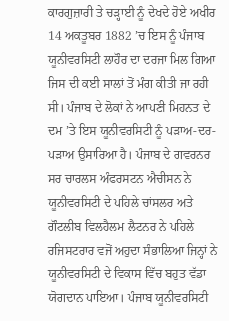ਕਾਰਗੁਜ਼ਾਰੀ ਤੇ ਚੜ੍ਹਾਈ ਨੂੰ ਦੇਖਦੇ ਹੋਏ ਅਖੀਰ 14 ਅਕਤੂਬਰ 1882 ’ਚ ਇਸ ਨੂੰ ਪੰਜਾਬ ਯੂਨੀਵਰਸਿਟੀ ਲਾਹੌਰ ਦਾ ਦਰਜਾ ਮਿਲ ਗਿਆ ਜਿਸ ਦੀ ਕਈ ਸਾਲਾਂ ਤੋਂ ਮੰਗ ਕੀਤੀ ਜਾ ਰਹੀ ਸੀ। ਪੰਜਾਬ ਦੇ ਲੋਕਾਂ ਨੇ ਆਪਣੀ ਮਿਹਨਤ ਦੇ ਦਮ ’ਤੇ ਇਸ ਯੂਨੀਵਰਸਿਟੀ ਨੂੰ ਪੜਾਅ-ਦਰ-ਪੜਾਅ ਉਸਾਰਿਆ ਹੈ। ਪੰਜਾਬ ਦੇ ਗਵਰਨਰ ਸਰ ਚਾਰਲਸ ਅੰਫਰਸਟਨ ਐਚੀਸਨ ਨੇ ਯੂਨੀਵਰਸਿਟੀ ਦੇ ਪਹਿਲੇ ਚਾਂਸਲਰ ਅਤੇ ਗੌਟਲੀਬ ਵਿਲਹੈਲਮ ਲੈਟਨਰ ਨੇ ਪਹਿਲੇ ਰਜਿਸਟਰਾਰ ਵਜੋਂ ਅਹੁਦਾ ਸੰਭਾਲਿਆ ਜਿਨ੍ਹਾਂ ਨੇ ਯੂਨੀਵਰਸਿਟੀ ਦੇ ਵਿਕਾਸ ਵਿੱਚ ਬਹੁਤ ਵੱਡਾ ਯੋਗਦਾਨ ਪਾਇਆ। ਪੰਜਾਬ ਯੂਨੀਵਰਸਿਟੀ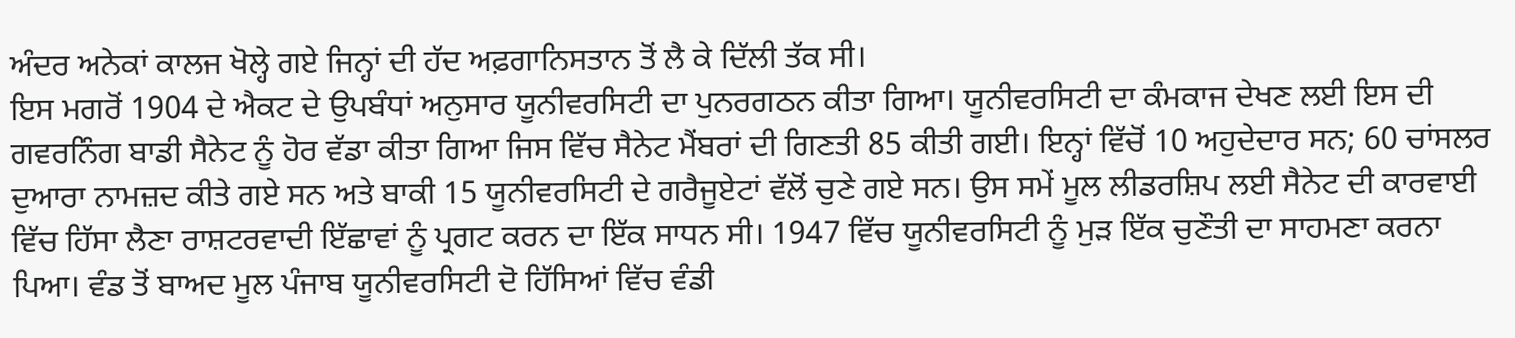ਅੰਦਰ ਅਨੇਕਾਂ ਕਾਲਜ ਖੋਲ੍ਹੇ ਗਏ ਜਿਨ੍ਹਾਂ ਦੀ ਹੱਦ ਅਫ਼ਗਾਨਿਸਤਾਨ ਤੋਂ ਲੈ ਕੇ ਦਿੱਲੀ ਤੱਕ ਸੀ।
ਇਸ ਮਗਰੋਂ 1904 ਦੇ ਐਕਟ ਦੇ ਉਪਬੰਧਾਂ ਅਨੁਸਾਰ ਯੂਨੀਵਰਸਿਟੀ ਦਾ ਪੁਨਰਗਠਨ ਕੀਤਾ ਗਿਆ। ਯੂਨੀਵਰਸਿਟੀ ਦਾ ਕੰਮਕਾਜ ਦੇਖਣ ਲਈ ਇਸ ਦੀ ਗਵਰਨਿੰਗ ਬਾਡੀ ਸੈਨੇਟ ਨੂੰ ਹੋਰ ਵੱਡਾ ਕੀਤਾ ਗਿਆ ਜਿਸ ਵਿੱਚ ਸੈਨੇਟ ਮੈਂਬਰਾਂ ਦੀ ਗਿਣਤੀ 85 ਕੀਤੀ ਗਈ। ਇਨ੍ਹਾਂ ਵਿੱਚੋਂ 10 ਅਹੁਦੇਦਾਰ ਸਨ; 60 ਚਾਂਸਲਰ ਦੁਆਰਾ ਨਾਮਜ਼ਦ ਕੀਤੇ ਗਏ ਸਨ ਅਤੇ ਬਾਕੀ 15 ਯੂਨੀਵਰਸਿਟੀ ਦੇ ਗਰੈਜੂਏਟਾਂ ਵੱਲੋਂ ਚੁਣੇ ਗਏ ਸਨ। ਉਸ ਸਮੇਂ ਮੂਲ ਲੀਡਰਸ਼ਿਪ ਲਈ ਸੈਨੇਟ ਦੀ ਕਾਰਵਾਈ ਵਿੱਚ ਹਿੱਸਾ ਲੈਣਾ ਰਾਸ਼ਟਰਵਾਦੀ ਇੱਛਾਵਾਂ ਨੂੰ ਪ੍ਰਗਟ ਕਰਨ ਦਾ ਇੱਕ ਸਾਧਨ ਸੀ। 1947 ਵਿੱਚ ਯੂਨੀਵਰਸਿਟੀ ਨੂੰ ਮੁੜ ਇੱਕ ਚੁਣੌਤੀ ਦਾ ਸਾਹਮਣਾ ਕਰਨਾ ਪਿਆ। ਵੰਡ ਤੋਂ ਬਾਅਦ ਮੂਲ ਪੰਜਾਬ ਯੂਨੀਵਰਸਿਟੀ ਦੋ ਹਿੱਸਿਆਂ ਵਿੱਚ ਵੰਡੀ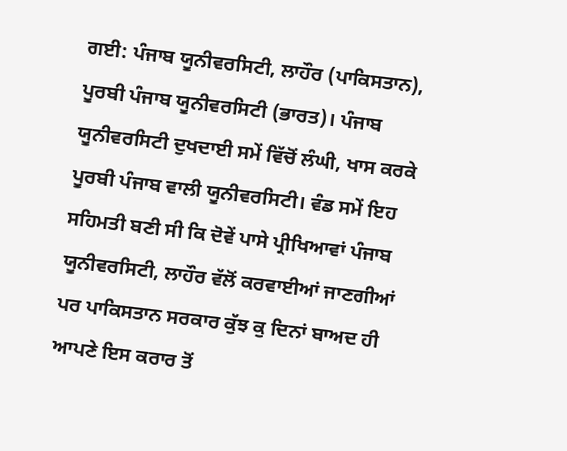ਗਈ: ਪੰਜਾਬ ਯੂਨੀਵਰਸਿਟੀ, ਲਾਹੌਰ (ਪਾਕਿਸਤਾਨ), ਪੂਰਬੀ ਪੰਜਾਬ ਯੂਨੀਵਰਸਿਟੀ (ਭਾਰਤ)। ਪੰਜਾਬ ਯੂਨੀਵਰਸਿਟੀ ਦੁਖਦਾਈ ਸਮੇਂ ਵਿੱਚੋਂ ਲੰਘੀ, ਖਾਸ ਕਰਕੇ ਪੂਰਬੀ ਪੰਜਾਬ ਵਾਲੀ ਯੂਨੀਵਰਸਿਟੀ। ਵੰਡ ਸਮੇਂ ਇਹ ਸਹਿਮਤੀ ਬਣੀ ਸੀ ਕਿ ਦੋਵੇਂ ਪਾਸੇ ਪ੍ਰੀਖਿਆਵਾਂ ਪੰਜਾਬ ਯੂਨੀਵਰਸਿਟੀ, ਲਾਹੌਰ ਵੱਲੋਂ ਕਰਵਾਈਆਂ ਜਾਣਗੀਆਂ ਪਰ ਪਾਕਿਸਤਾਨ ਸਰਕਾਰ ਕੁੱਝ ਕੁ ਦਿਨਾਂ ਬਾਅਦ ਹੀ ਆਪਣੇ ਇਸ ਕਰਾਰ ਤੋਂ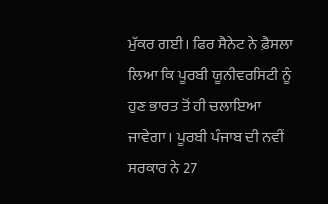ਮੁੱਕਰ ਗਈ। ਫਿਰ ਸੈਨੇਟ ਨੇ ਫ਼ੈਸਲਾ ਲਿਆ ਕਿ ਪੂਰਬੀ ਯੂਨੀਵਰਸਿਟੀ ਨੂੰ ਹੁਣ ਭਾਰਤ ਤੋਂ ਹੀ ਚਲਾਇਆ ਜਾਵੇਗਾ। ਪੂਰਬੀ ਪੰਜਾਬ ਦੀ ਨਵੀਂ ਸਰਕਾਰ ਨੇ 27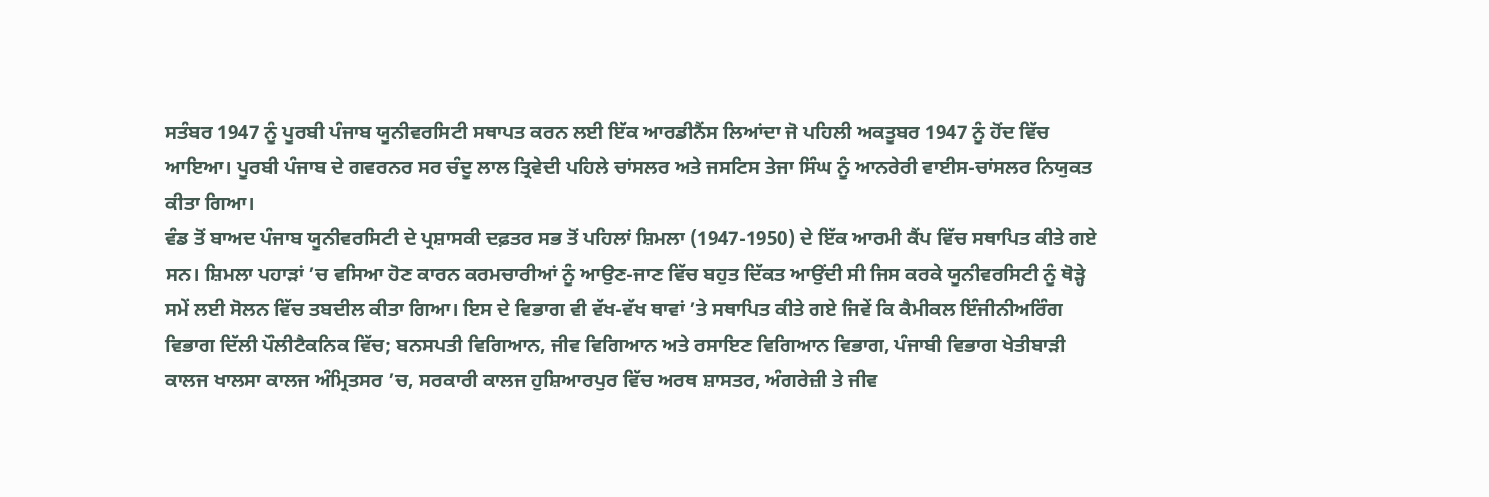ਸਤੰਬਰ 1947 ਨੂੰ ਪੂਰਬੀ ਪੰਜਾਬ ਯੂਨੀਵਰਸਿਟੀ ਸਥਾਪਤ ਕਰਨ ਲਈ ਇੱਕ ਆਰਡੀਨੈਂਸ ਲਿਆਂਦਾ ਜੋ ਪਹਿਲੀ ਅਕਤੂਬਰ 1947 ਨੂੰ ਹੋਂਦ ਵਿੱਚ ਆਇਆ। ਪੂਰਬੀ ਪੰਜਾਬ ਦੇ ਗਵਰਨਰ ਸਰ ਚੰਦੂ ਲਾਲ ਤ੍ਰਿਵੇਦੀ ਪਹਿਲੇ ਚਾਂਸਲਰ ਅਤੇ ਜਸਟਿਸ ਤੇਜਾ ਸਿੰਘ ਨੂੰ ਆਨਰੇਰੀ ਵਾਈਸ-ਚਾਂਸਲਰ ਨਿਯੁਕਤ ਕੀਤਾ ਗਿਆ।
ਵੰਡ ਤੋਂ ਬਾਅਦ ਪੰਜਾਬ ਯੂਨੀਵਰਸਿਟੀ ਦੇ ਪ੍ਰਸ਼ਾਸਕੀ ਦਫ਼ਤਰ ਸਭ ਤੋਂ ਪਹਿਲਾਂ ਸ਼ਿਮਲਾ (1947-1950) ਦੇ ਇੱਕ ਆਰਮੀ ਕੈਂਪ ਵਿੱਚ ਸਥਾਪਿਤ ਕੀਤੇ ਗਏ ਸਨ। ਸ਼ਿਮਲਾ ਪਹਾੜਾਂ ’ਚ ਵਸਿਆ ਹੋਣ ਕਾਰਨ ਕਰਮਚਾਰੀਆਂ ਨੂੰ ਆਉਣ-ਜਾਣ ਵਿੱਚ ਬਹੁਤ ਦਿੱਕਤ ਆਉਂਦੀ ਸੀ ਜਿਸ ਕਰਕੇ ਯੂਨੀਵਰਸਿਟੀ ਨੂੰ ਥੋੜ੍ਹੇ ਸਮੇਂ ਲਈ ਸੋਲਨ ਵਿੱਚ ਤਬਦੀਲ ਕੀਤਾ ਗਿਆ। ਇਸ ਦੇ ਵਿਭਾਗ ਵੀ ਵੱਖ-ਵੱਖ ਥਾਵਾਂ ’ਤੇ ਸਥਾਪਿਤ ਕੀਤੇ ਗਏ ਜਿਵੇਂ ਕਿ ਕੈਮੀਕਲ ਇੰਜੀਨੀਅਰਿੰਗ ਵਿਭਾਗ ਦਿੱਲੀ ਪੌਲੀਟੈਕਨਿਕ ਵਿੱਚ; ਬਨਸਪਤੀ ਵਿਗਿਆਨ, ਜੀਵ ਵਿਗਿਆਨ ਅਤੇ ਰਸਾਇਣ ਵਿਗਿਆਨ ਵਿਭਾਗ, ਪੰਜਾਬੀ ਵਿਭਾਗ ਖੇਤੀਬਾੜੀ ਕਾਲਜ ਖਾਲਸਾ ਕਾਲਜ ਅੰਮ੍ਰਿਤਸਰ ’ਚ, ਸਰਕਾਰੀ ਕਾਲਜ ਹੁਸ਼ਿਆਰਪੁਰ ਵਿੱਚ ਅਰਥ ਸ਼ਾਸਤਰ, ਅੰਗਰੇਜ਼ੀ ਤੇ ਜੀਵ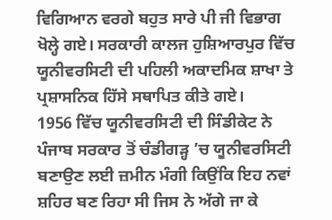ਵਿਗਿਆਨ ਵਰਗੇ ਬਹੁਤ ਸਾਰੇ ਪੀ ਜੀ ਵਿਭਾਗ ਖੋਲ੍ਹੇ ਗਏ। ਸਰਕਾਰੀ ਕਾਲਜ ਹੁਸ਼ਿਆਰਪੁਰ ਵਿੱਚ ਯੂਨੀਵਰਸਿਟੀ ਦੀ ਪਹਿਲੀ ਅਕਾਦਮਿਕ ਸ਼ਾਖਾ ਤੇ ਪ੍ਰਸ਼ਾਸਨਿਕ ਹਿੱਸੇ ਸਥਾਪਿਤ ਕੀਤੇ ਗਏ।
1956 ਵਿੱਚ ਯੂਨੀਵਰਸਿਟੀ ਦੀ ਸਿੰਡੀਕੇਟ ਨੇ ਪੰਜਾਬ ਸਰਕਾਰ ਤੋਂ ਚੰਡੀਗੜ੍ਹ ’ਚ ਯੂਨੀਵਰਸਿਟੀ ਬਣਾਉਣ ਲਈ ਜ਼ਮੀਨ ਮੰਗੀ ਕਿਉਂਕਿ ਇਹ ਨਵਾਂ ਸ਼ਹਿਰ ਬਣ ਰਿਹਾ ਸੀ ਜਿਸ ਨੇ ਅੱਗੇ ਜਾ ਕੇ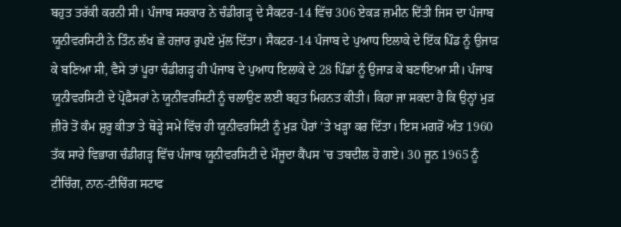ਬਹੁਤ ਤਰੱਕੀ ਕਰਨੀ ਸੀ। ਪੰਜਾਬ ਸਰਕਾਰ ਨੇ ਚੰਡੀਗੜ੍ਹ ਦੇ ਸੈਕਟਰ-14 ਵਿੱਚ 306 ਏਕੜ ਜ਼ਮੀਨ ਦਿੱਤੀ ਜਿਸ ਦਾ ਪੰਜਾਬ ਯੂਨੀਵਰਸਿਟੀ ਨੇ ਤਿੰਨ ਲੱਖ ਛੇ ਹਜ਼ਾਰ ਰੁਪਏ ਮੁੱਲ ਦਿੱਤਾ। ਸੈਕਟਰ-14 ਪੰਜਾਬ ਦੇ ਪੁਆਧ ਇਲਾਕੇ ਦੇ ਇੱਕ ਪਿੰਡ ਨੂੰ ਉਜਾੜ ਕੇ ਬਣਿਆ ਸੀ, ਵੈਸੇ ਤਾਂ ਪੂਰਾ ਚੰਡੀਗੜ੍ਹ ਹੀ ਪੰਜਾਬ ਦੇ ਪੁਆਧ ਇਲਾਕੇ ਦੇ 28 ਪਿੰਡਾਂ ਨੂੰ ਉਜਾੜ ਕੇ ਬਣਾਇਆ ਸੀ। ਪੰਜਾਬ ਯੂਨੀਵਰਸਿਟੀ ਦੇ ਪ੍ਰੋਫ਼ੈਸਰਾਂ ਨੇ ਯੂਨੀਵਰਸਿਟੀ ਨੂੰ ਚਲਾਉਣ ਲਈ ਬਹੁਤ ਮਿਹਨਤ ਕੀਤੀ। ਕਿਹਾ ਜਾ ਸਕਦਾ ਹੈ ਕਿ ਉਨ੍ਹਾਂ ਮੁੜ ਜ਼ੀਰੋ ਤੋਂ ਕੰਮ ਸ਼ੁਰੂ ਕੀਤਾ ਤੇ ਥੋੜ੍ਹੇ ਸਮੇਂ ਵਿੱਚ ਹੀ ਯੂਨੀਵਰਸਿਟੀ ਨੂੰ ਮੁੜ ਪੈਰਾਂ ’ਤੇ ਖੜ੍ਹਾ ਕਰ ਦਿੱਤਾ। ਇਸ ਮਗਰੋਂ ਅੰਤ 1960 ਤੱਕ ਸਾਰੇ ਵਿਭਾਗ ਚੰਡੀਗੜ੍ਹ ਵਿੱਚ ਪੰਜਾਬ ਯੂਨੀਵਰਸਿਟੀ ਦੇ ਮੌਜੂਦਾ ਕੈਂਪਸ ’ਚ ਤਬਦੀਲ ਹੋ ਗਏ। 30 ਜੂਨ 1965 ਨੂੰ ਟੀਚਿੰਗ, ਨਾਨ-ਟੀਚਿੰਗ ਸਟਾਫ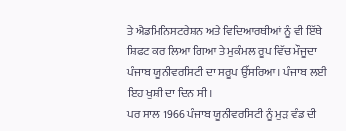ਤੇ ਐਡਮਿਨਿਸਟਰੇਸ਼ਨ ਅਤੇ ਵਿਦਿਆਰਥੀਆਂ ਨੂੰ ਵੀ ਇੱਥੇ ਸ਼ਿਫਟ ਕਰ ਲਿਆ ਗਿਆ ਤੇ ਮੁਕੰਮਲ ਰੂਪ ਵਿੱਚ ਮੌਜੂਦਾ ਪੰਜਾਬ ਯੂਨੀਵਰਸਿਟੀ ਦਾ ਸਰੂਪ ਉੱਸਰਿਆ। ਪੰਜਾਬ ਲਈ ਇਹ ਖੁਸ਼ੀ ਦਾ ਦਿਨ ਸੀ।
ਪਰ ਸਾਲ 1966 ਪੰਜਾਬ ਯੂਨੀਵਰਸਿਟੀ ਨੂੰ ਮੁੜ ਵੰਡ ਦੀ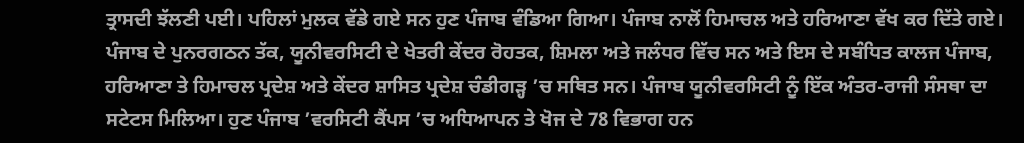ਤ੍ਰਾਸਦੀ ਝੱਲਣੀ ਪਈ। ਪਹਿਲਾਂ ਮੁਲਕ ਵੱਡੇ ਗਏ ਸਨ ਹੁਣ ਪੰਜਾਬ ਵੰਡਿਆ ਗਿਆ। ਪੰਜਾਬ ਨਾਲੋਂ ਹਿਮਾਚਲ ਅਤੇ ਹਰਿਆਣਾ ਵੱਖ ਕਰ ਦਿੱਤੇ ਗਏ। ਪੰਜਾਬ ਦੇ ਪੁਨਰਗਠਨ ਤੱਕ, ਯੂਨੀਵਰਸਿਟੀ ਦੇ ਖੇਤਰੀ ਕੇਂਦਰ ਰੋਹਤਕ, ਸ਼ਿਮਲਾ ਅਤੇ ਜਲੰਧਰ ਵਿੱਚ ਸਨ ਅਤੇ ਇਸ ਦੇ ਸਬੰਧਿਤ ਕਾਲਜ ਪੰਜਾਬ, ਹਰਿਆਣਾ ਤੇ ਹਿਮਾਚਲ ਪ੍ਰਦੇਸ਼ ਅਤੇ ਕੇਂਦਰ ਸ਼ਾਸਿਤ ਪ੍ਰਦੇਸ਼ ਚੰਡੀਗੜ੍ਹ ’ਚ ਸਥਿਤ ਸਨ। ਪੰਜਾਬ ਯੂਨੀਵਰਸਿਟੀ ਨੂੰ ਇੱਕ ਅੰਤਰ-ਰਾਜੀ ਸੰਸਥਾ ਦਾ ਸਟੇਟਸ ਮਿਲਿਆ। ਹੁਣ ਪੰਜਾਬ ’ਵਰਸਿਟੀ ਕੈਂਪਸ ’ਚ ਅਧਿਆਪਨ ਤੇ ਖੋਜ ਦੇ 78 ਵਿਭਾਗ ਹਨ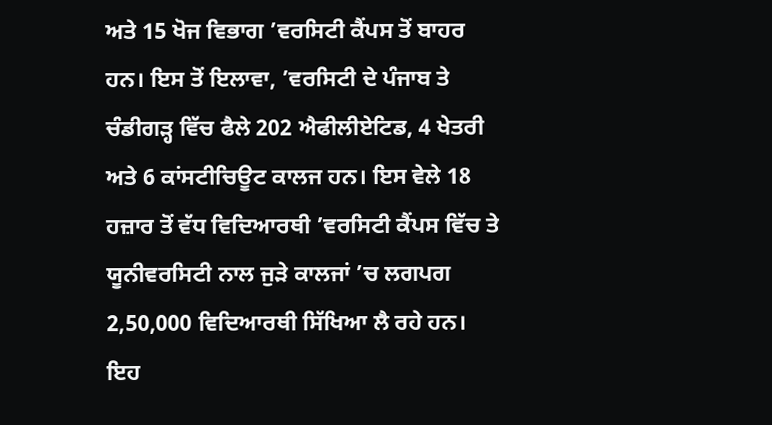ਅਤੇ 15 ਖੋਜ ਵਿਭਾਗ ’ਵਰਸਿਟੀ ਕੈਂਪਸ ਤੋਂ ਬਾਹਰ ਹਨ। ਇਸ ਤੋਂ ਇਲਾਵਾ, ’ਵਰਸਿਟੀ ਦੇ ਪੰਜਾਬ ਤੇ ਚੰਡੀਗੜ੍ਹ ਵਿੱਚ ਫੈਲੇ 202 ਐਫੀਲੀਏਟਿਡ, 4 ਖੇਤਰੀ ਅਤੇ 6 ਕਾਂਸਟੀਚਿਊਟ ਕਾਲਜ ਹਨ। ਇਸ ਵੇਲੇ 18 ਹਜ਼ਾਰ ਤੋਂ ਵੱਧ ਵਿਦਿਆਰਥੀ ’ਵਰਸਿਟੀ ਕੈਂਪਸ ਵਿੱਚ ਤੇ ਯੂਨੀਵਰਸਿਟੀ ਨਾਲ ਜੁੜੇ ਕਾਲਜਾਂ ’ਚ ਲਗਪਗ 2,50,000 ਵਿਦਿਆਰਥੀ ਸਿੱਖਿਆ ਲੈ ਰਹੇ ਹਨ। ਇਹ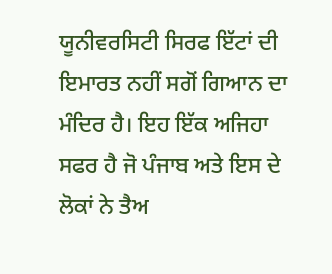ਯੂਨੀਵਰਸਿਟੀ ਸਿਰਫ ਇੱਟਾਂ ਦੀ ਇਮਾਰਤ ਨਹੀਂ ਸਗੋਂ ਗਿਆਨ ਦਾ ਮੰਦਿਰ ਹੈ। ਇਹ ਇੱਕ ਅਜਿਹਾ ਸਫਰ ਹੈ ਜੋ ਪੰਜਾਬ ਅਤੇ ਇਸ ਦੇ ਲੋਕਾਂ ਨੇ ਤੈਅ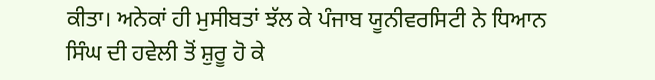ਕੀਤਾ। ਅਨੇਕਾਂ ਹੀ ਮੁਸੀਬਤਾਂ ਝੱਲ ਕੇ ਪੰਜਾਬ ਯੂਨੀਵਰਸਿਟੀ ਨੇ ਧਿਆਨ ਸਿੰਘ ਦੀ ਹਵੇਲੀ ਤੋਂ ਸ਼ੁਰੂ ਹੋ ਕੇ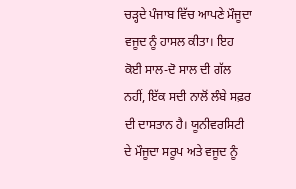ਚੜ੍ਹਦੇ ਪੰਜਾਬ ਵਿੱਚ ਆਪਣੇ ਮੌਜੂਦਾ ਵਜੂਦ ਨੂੰ ਹਾਸਲ ਕੀਤਾ। ਇਹ ਕੋਈ ਸਾਲ-ਦੋ ਸਾਲ ਦੀ ਗੱਲ ਨਹੀਂ, ਇੱਕ ਸਦੀ ਨਾਲੋਂ ਲੰਬੇ ਸਫ਼ਰ ਦੀ ਦਾਸਤਾਨ ਹੈ। ਯੂਨੀਵਰਸਿਟੀ ਦੇ ਮੌਜੂਦਾ ਸਰੂਪ ਅਤੇ ਵਜੂਦ ਨੂੰ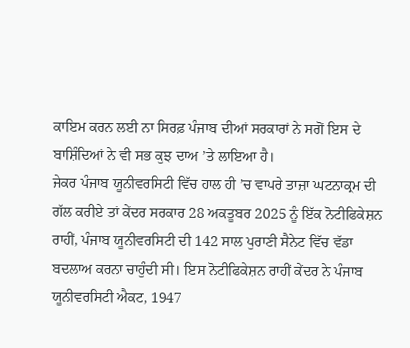ਕਾਇਮ ਕਰਨ ਲਈ ਨਾ ਸਿਰਫ਼ ਪੰਜਾਬ ਦੀਆਂ ਸਰਕਾਰਾਂ ਨੇ ਸਗੋਂ ਇਸ ਦੇ ਬਾਸ਼ਿੰਦਿਆਂ ਨੇ ਵੀ ਸਭ ਕੁਝ ਦਾਅ ’ਤੇ ਲਾਇਆ ਹੈ।
ਜੇਕਰ ਪੰਜਾਬ ਯੂਨੀਵਰਸਿਟੀ ਵਿੱਚ ਹਾਲ ਹੀ ’ਚ ਵਾਪਰੇ ਤਾਜ਼ਾ ਘਟਨਾਕ੍ਰਮ ਦੀ ਗੱਲ ਕਰੀਏ ਤਾਂ ਕੇਂਦਰ ਸਰਕਾਰ 28 ਅਕਤੂਬਰ 2025 ਨੂੰ ਇੱਕ ਨੋਟੀਫਿਕੇਸ਼ਨ ਰਾਹੀਂ, ਪੰਜਾਬ ਯੂਨੀਵਰਸਿਟੀ ਦੀ 142 ਸਾਲ ਪੁਰਾਣੀ ਸੈਨੇਟ ਵਿੱਚ ਵੱਡਾ ਬਦਲਾਅ ਕਰਨਾ ਚਾਹੁੰਦੀ ਸੀ। ਇਸ ਨੋਟੀਫਿਕੇਸ਼ਨ ਰਾਹੀਂ ਕੇਂਦਰ ਨੇ ਪੰਜਾਬ ਯੂਨੀਵਰਸਿਟੀ ਐਕਟ, 1947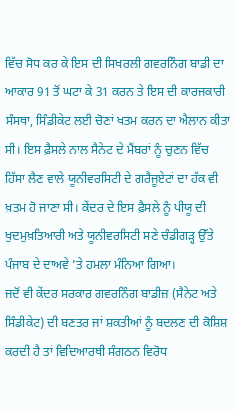ਵਿੱਚ ਸੋਧ ਕਰ ਕੇ ਇਸ ਦੀ ਸਿਖਰਲੀ ਗਵਰਨਿੰਗ ਬਾਡੀ ਦਾ ਆਕਾਰ 91 ਤੋਂ ਘਟਾ ਕੇ 31 ਕਰਨ ਤੇ ਇਸ ਦੀ ਕਾਰਜਕਾਰੀ ਸੰਸਥਾ, ਸਿੰਡੀਕੇਟ ਲਈ ਚੋਣਾਂ ਖਤਮ ਕਰਨ ਦਾ ਐਲਾਨ ਕੀਤਾ ਸੀ। ਇਸ ਫ਼ੈਸਲੇ ਨਾਲ ਸੈਨੇਟ ਦੇ ਮੈਂਬਰਾਂ ਨੂੰ ਚੁਣਨ ਵਿੱਚ ਹਿੱਸਾ ਲੈਣ ਵਾਲੇ ਯੂਨੀਵਰਸਿਟੀ ਦੇ ਗਰੈਜੂਏਟਾਂ ਦਾ ਹੱਕ ਵੀ ਖ਼ਤਮ ਹੋ ਜਾਣਾ ਸੀ। ਕੇਂਦਰ ਦੇ ਇਸ ਫ਼ੈਸਲੇ ਨੂੰ ਪੀਯੂ ਦੀ ਖੁਦਮੁਖ਼ਤਿਆਰੀ ਅਤੇ ਯੂਨੀਵਰਸਿਟੀ ਸਣੇ ਚੰਡੀਗੜ੍ਹ ਉੱਤੇ ਪੰਜਾਬ ਦੇ ਦਾਅਵੇ ’ਤੇ ਹਮਲਾ ਮੰਨਿਆ ਗਿਆ।
ਜਦੋਂ ਵੀ ਕੇਂਦਰ ਸਰਕਾਰ ਗਵਰਨਿੰਗ ਬਾਡੀਜ਼ (ਸੈਨੇਟ ਅਤੇ ਸਿੰਡੀਕੇਟ) ਦੀ ਬਣਤਰ ਜਾਂ ਸ਼ਕਤੀਆਂ ਨੂੰ ਬਦਲਣ ਦੀ ਕੋਸ਼ਿਸ਼ ਕਰਦੀ ਹੈ ਤਾਂ ਵਿਦਿਆਰਥੀ ਸੰਗਠਨ ਵਿਰੋਧ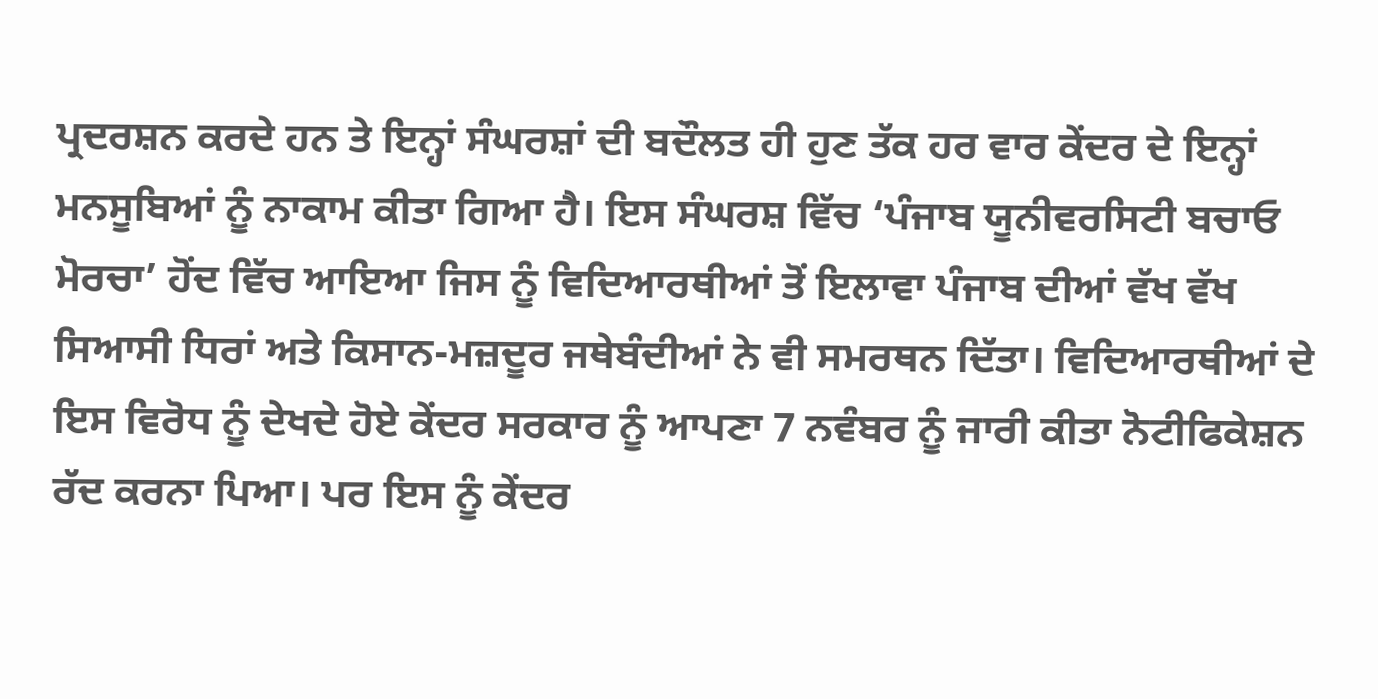ਪ੍ਰਦਰਸ਼ਨ ਕਰਦੇ ਹਨ ਤੇ ਇਨ੍ਹਾਂ ਸੰਘਰਸ਼ਾਂ ਦੀ ਬਦੌਲਤ ਹੀ ਹੁਣ ਤੱਕ ਹਰ ਵਾਰ ਕੇਂਦਰ ਦੇ ਇਨ੍ਹਾਂ ਮਨਸੂਬਿਆਂ ਨੂੰ ਨਾਕਾਮ ਕੀਤਾ ਗਿਆ ਹੈ। ਇਸ ਸੰਘਰਸ਼ ਵਿੱਚ ‘ਪੰਜਾਬ ਯੂਨੀਵਰਸਿਟੀ ਬਚਾਓ ਮੋਰਚਾ’ ਹੋਂਦ ਵਿੱਚ ਆਇਆ ਜਿਸ ਨੂੰ ਵਿਦਿਆਰਥੀਆਂ ਤੋਂ ਇਲਾਵਾ ਪੰਜਾਬ ਦੀਆਂ ਵੱਖ ਵੱਖ ਸਿਆਸੀ ਧਿਰਾਂ ਅਤੇ ਕਿਸਾਨ-ਮਜ਼ਦੂਰ ਜਥੇਬੰਦੀਆਂ ਨੇ ਵੀ ਸਮਰਥਨ ਦਿੱਤਾ। ਵਿਦਿਆਰਥੀਆਂ ਦੇ ਇਸ ਵਿਰੋਧ ਨੂੰ ਦੇਖਦੇ ਹੋਏ ਕੇਂਦਰ ਸਰਕਾਰ ਨੂੰ ਆਪਣਾ 7 ਨਵੰਬਰ ਨੂੰ ਜਾਰੀ ਕੀਤਾ ਨੋਟੀਫਿਕੇਸ਼ਨ ਰੱਦ ਕਰਨਾ ਪਿਆ। ਪਰ ਇਸ ਨੂੰ ਕੇਂਦਰ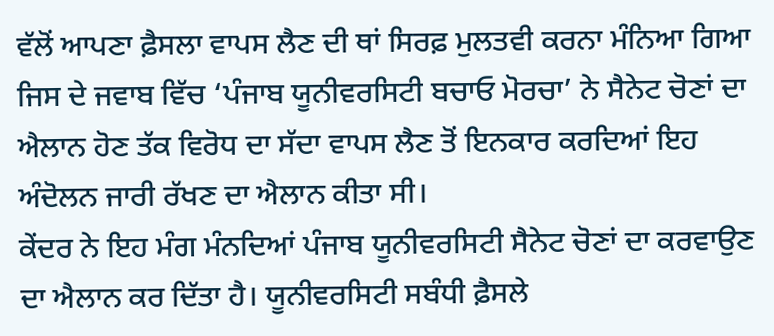ਵੱਲੋਂ ਆਪਣਾ ਫ਼ੈਸਲਾ ਵਾਪਸ ਲੈਣ ਦੀ ਥਾਂ ਸਿਰਫ਼ ਮੁਲਤਵੀ ਕਰਨਾ ਮੰਨਿਆ ਗਿਆ ਜਿਸ ਦੇ ਜਵਾਬ ਵਿੱਚ ‘ਪੰਜਾਬ ਯੂਨੀਵਰਸਿਟੀ ਬਚਾਓ ਮੋਰਚਾ’ ਨੇ ਸੈਨੇਟ ਚੋਣਾਂ ਦਾ ਐਲਾਨ ਹੋਣ ਤੱਕ ਵਿਰੋਧ ਦਾ ਸੱਦਾ ਵਾਪਸ ਲੈਣ ਤੋਂ ਇਨਕਾਰ ਕਰਦਿਆਂ ਇਹ ਅੰਦੋਲਨ ਜਾਰੀ ਰੱਖਣ ਦਾ ਐਲਾਨ ਕੀਤਾ ਸੀ।
ਕੇਂਦਰ ਨੇ ਇਹ ਮੰਗ ਮੰਨਦਿਆਂ ਪੰਜਾਬ ਯੂਨੀਵਰਸਿਟੀ ਸੈਨੇਟ ਚੋਣਾਂ ਦਾ ਕਰਵਾਉਣ ਦਾ ਐਲਾਨ ਕਰ ਦਿੱਤਾ ਹੈ। ਯੂਨੀਵਰਸਿਟੀ ਸਬੰਧੀ ਫ਼ੈਸਲੇ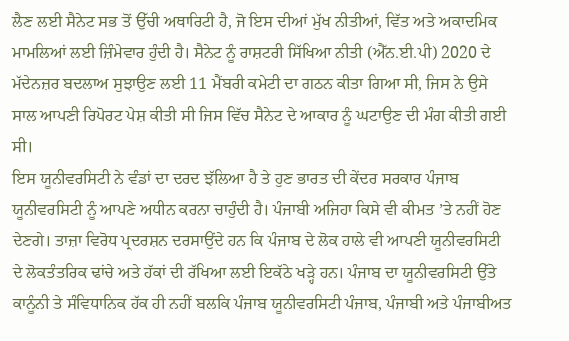ਲੈਣ ਲਈ ਸੈਨੇਟ ਸਭ ਤੋਂ ਉੱਚੀ ਅਥਾਰਿਟੀ ਹੈ, ਜੋ ਇਸ ਦੀਆਂ ਮੁੱਖ ਨੀਤੀਆਂ, ਵਿੱਤ ਅਤੇ ਅਕਾਦਮਿਕ ਮਾਮਲਿਆਂ ਲਈ ਜ਼ਿੰਮੇਵਾਰ ਹੁੰਦੀ ਹੈ। ਸੈਨੇਟ ਨੂੰ ਰਾਸ਼ਟਰੀ ਸਿੱਖਿਆ ਨੀਤੀ (ਐੱਨ.ਈ.ਪੀ) 2020 ਦੇ ਮੱਦੇਨਜ਼ਰ ਬਦਲਾਅ ਸੁਝਾਉਣ ਲਈ 11 ਮੈਂਬਰੀ ਕਮੇਟੀ ਦਾ ਗਠਨ ਕੀਤਾ ਗਿਆ ਸੀ, ਜਿਸ ਨੇ ਉਸੇ ਸਾਲ ਆਪਣੀ ਰਿਪੋਰਟ ਪੇਸ਼ ਕੀਤੀ ਸੀ ਜਿਸ ਵਿੱਚ ਸੈਨੇਟ ਦੇ ਆਕਾਰ ਨੂੰ ਘਟਾਉਣ ਦੀ ਮੰਗ ਕੀਤੀ ਗਈ ਸੀ।
ਇਸ ਯੂਨੀਵਰਸਿਟੀ ਨੇ ਵੰਡਾਂ ਦਾ ਦਰਦ ਝੱਲਿਆ ਹੈ ਤੇ ਹੁਣ ਭਾਰਤ ਦੀ ਕੇਂਦਰ ਸਰਕਾਰ ਪੰਜਾਬ ਯੂਨੀਵਰਸਿਟੀ ਨੂੰ ਆਪਣੇ ਅਧੀਨ ਕਰਨਾ ਚਾਹੁੰਦੀ ਹੈ। ਪੰਜਾਬੀ ਅਜਿਹਾ ਕਿਸੇ ਵੀ ਕੀਮਤ ’ਤੇ ਨਹੀਂ ਹੋਣ ਦੇਣਗੇ। ਤਾਜ਼ਾ ਵਿਰੋਧ ਪ੍ਰਦਰਸ਼ਨ ਦਰਸਾਉਂਦੇ ਹਨ ਕਿ ਪੰਜਾਬ ਦੇ ਲੋਕ ਹਾਲੇ ਵੀ ਆਪਣੀ ਯੂਨੀਵਰਸਿਟੀ ਦੇ ਲੋਕਤੰਤਰਿਕ ਢਾਂਚੇ ਅਤੇ ਹੱਕਾਂ ਦੀ ਰੱਖਿਆ ਲਈ ਇਕੱਠੇ ਖੜ੍ਹੇ ਹਨ। ਪੰਜਾਬ ਦਾ ਯੂਨੀਵਰਸਿਟੀ ਉੱਤੇ ਕਾਨੂੰਨੀ ਤੇ ਸੰਵਿਧਾਨਿਕ ਹੱਕ ਹੀ ਨਹੀਂ ਬਲਕਿ ਪੰਜਾਬ ਯੂਨੀਵਰਸਿਟੀ ਪੰਜਾਬ, ਪੰਜਾਬੀ ਅਤੇ ਪੰਜਾਬੀਅਤ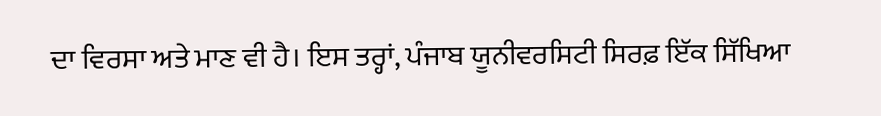ਦਾ ਵਿਰਸਾ ਅਤੇ ਮਾਣ ਵੀ ਹੈ। ਇਸ ਤਰ੍ਹਾਂ, ਪੰਜਾਬ ਯੂਨੀਵਰਸਿਟੀ ਸਿਰਫ਼ ਇੱਕ ਸਿੱਖਿਆ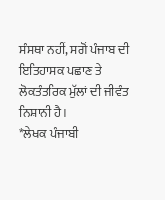ਸੰਸਥਾ ਨਹੀਂ, ਸਗੋਂ ਪੰਜਾਬ ਦੀ ਇਤਿਹਾਸਕ ਪਛਾਣ ਤੇ ਲੋਕਤੰਤਰਿਕ ਮੁੱਲਾਂ ਦੀ ਜੀਵੰਤ ਨਿਸ਼ਾਨੀ ਹੈ।
*ਲੇਖਕ ਪੰਜਾਬੀ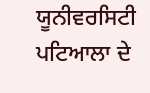ਯੂਨੀਵਰਸਿਟੀ ਪਟਿਆਲਾ ਦੇ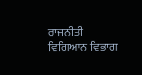ਰਾਜਨੀਤੀ ਵਿਗਿਆਨ ਵਿਭਾਗ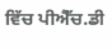ਵਿੱਚ ਪੀਐੱਚ.ਡੀ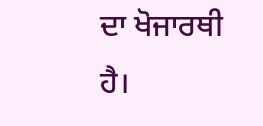ਦਾ ਖੋਜਾਰਥੀ ਹੈ।